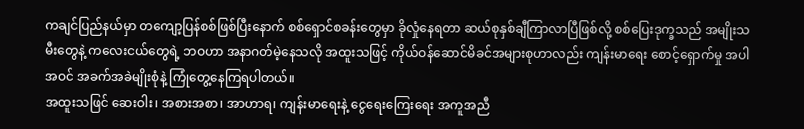ကချင်ပြည်နယ်မှာ တကျော့ပြန်စစ်ဖြစ်ပြီးနောက် စစ်ရှောင်စခန်းတွေမှာ ခိုလှုံနေရတာ ဆယ်စုနှစ်ချီကြာလာပြီဖြစ်လို့ စစ်ပြေးဒုက္ခသည် အမျိုးသမီးတွေနဲ့ ကလေးငယ်တွေရဲ့ ဘဝဟာ အနာဂတ်မဲ့နေသလို အထူးသဖြင့် ကိုယ်ဝန်ဆောင်မိခင်အများစုဟာလည်း ကျန်းမာရေး စောင့်ရှောက်မှု အပါအဝင် အခက်အခဲမျိုးစုံနဲ့ ကြုံတွေ့နေကြရပါတယ်။
အထူးသဖြင် ဆေးဝါး၊ အစားအစာ၊ အာဟာရ၊ ကျန်းမာရေးနဲ့ ငွေရေးကြေးရေး အကူအညီ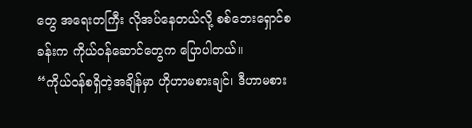တွေ အရေးတကြီး လိုအပ်နေတယ်လို့ စစ်ဘေးရှောင်စခန်းက ကိုယ်ဝန်ဆောင်တွေက ပြောပါတယ်။
“ကိုယ်ဝန်စရှိတဲ့အချိန်မှာ ဟိုဟာမစားချင်၊ ဒီဟာမစား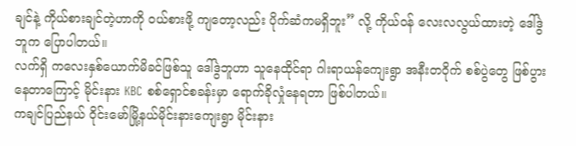ချင်နဲ့ ကိုယ်စားချင်တဲ့ဟာကို ဝယ်စားဖို့ ကျတော့လည်း ပိုက်ဆံကမရှိဘူး” လို့ ကိုယ်၀န် လေးလလွယ်ထားတဲ့ ဒေါ်ဒွဲဘူက ပြောပါတယ်။
လက်ရှိ ကလေးနှစ်ယောက်မိခင်ဖြစ်သူ ဒေါ်ဒွဲဘူဟာ သူနေထိုင်ရာ ဂါးရာယန်ကျေးရွာ အနီးတ၀ိုက် စစ်ပွဲတွေ ဖြစ်ပွားနေတာကြောင့် မိုင်းနား KBC စစ်ရှောင်စခန်းမှာ ရောက်ခိုလှုံနေရတာ ဖြစ်ပါတယ်။
ကချင်ပြည်နယ် ဝိုင်းမော်မြို့နယ်မိုင်းနားကျေးရွာ မိုင်းနား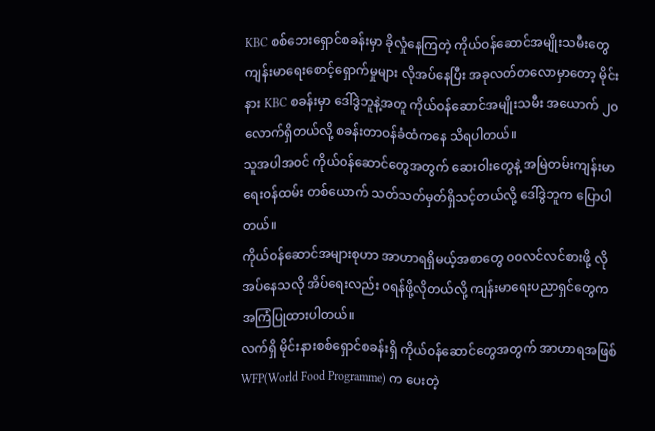KBC စစ်ဘေးရှောင်စခန်းမှာ ခိုလှုံနေကြတဲ့ ကိုယ်ဝန်ဆောင်အမျိုးသမီးတွေ ကျန်းမာရေးစောင့်ရှောက်မှုများ လိုအပ်နေပြီး အခုလတ်တလောမှာတော့ မိုင်းနား KBC စခန်းမှာ ဒေါ်ဒွဲဘူနဲ့အတူ ကိုယ်ဝန်ဆောင်အမျိုးသမီး အယောက် ၂၀ လောက်ရှိတယ်လို့ စခန်းတာဝန်ခံထံကနေ သိရပါတယ်။
သူအပါအ၀င် ကိုယ်၀န်ဆောင်တွေအတွက် ဆေးဝါးတွေနဲ့ အမြဲတမ်းကျန်းမာရေး၀န်ထမ်း တစ်ယောက် သတ်သတ်မှတ်ရှိသင့်တယ်လို့ ဒေါ်ဒွဲဘူက ပြောပါတယ်။
ကိုယ်၀န်ဆောင်အများစုဟာ အာဟာရရှိမယ့်အစာတွေ ၀၀လင်လင်စားဖို့ လိုအပ်နေသလို အိပ်ရေးလည်း ၀ရန်ဖို့လိုတယ်လို့ ကျန်းမာရေးပညာရှင်တွေက အကြံပြုထားပါတယ်။
လက်ရှိ မိုင်းနားစစ်ရှောင်စခန်းရှိ ကိုယ်၀န်ဆောင်တွေအတွက် အာဟာရအဖြစ် WFP(World Food Programme) က ပေးတဲ့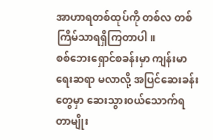အာဟာရတစ်ထုပ်ကို တစ်လ တစ်ကြိမ်သာရရှိကြတာပါ။
စစ်ဘေးရှောင်စခန်းမှာ ကျန်းမာရေးဆရာ မလာလို့ အပြင်ဆေးခန်းတွေမှာ ဆေးသွား၀ယ်သောက်ရတာမျိုး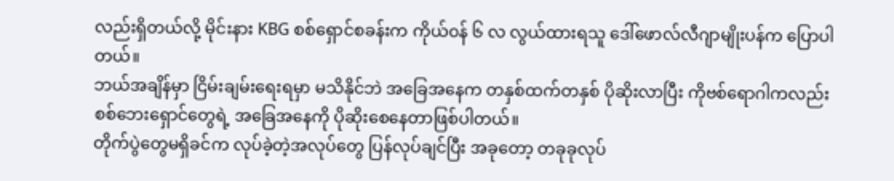လည်းရှိတယ်လို့ မိုင်းနား KBG စစ်ရှောင်စခန်းက ကိုယ်၀န် ၆ လ လွယ်ထားရသူ ဒေါ်ဖောလ်လီဂျာမျိုးပန်က ပြောပါတယ်။
ဘယ်အချိန်မှာ ငြိမ်းချမ်းရေးရမှာ မသိနိုင်ဘဲ အခြေအနေက တနှစ်ထက်တနှစ် ပိုဆိုးလာပြီး ကိုဗစ်ရောဂါကလည်း စစ်ဘေးရှောင်တွေရဲ့ အခြေအနေကို ပိုဆိုးစေနေတာဖြစ်ပါတယ်။
တိုက်ပွဲတွေမရှိခင်က လုပ်ခဲ့တဲ့အလုပ်တွေ ပြန်လုပ်ချင်ပြီး အခုတော့ တခုခုလုပ်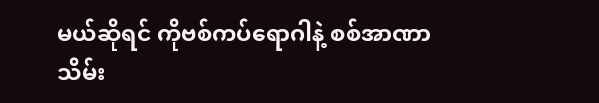မယ်ဆိုရင် ကိုဗစ်ကပ်ရောဂါနဲ့ စစ်အာဏာသိမ်း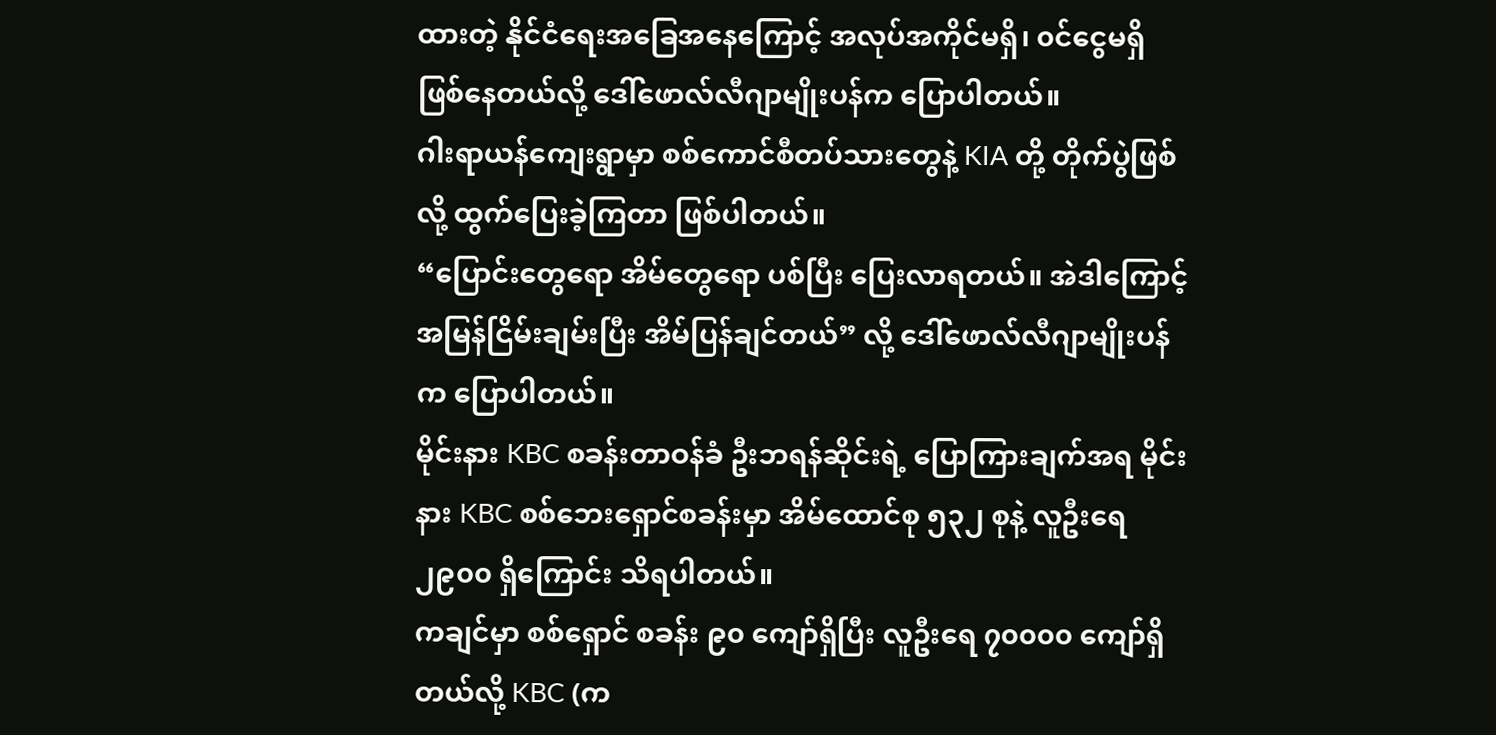ထားတဲ့ နိုင်ငံရေးအခြေအနေကြောင့် အလုပ်အကိုင်မရှိ၊ ၀င်ငွေမရှိ ဖြစ်နေတယ်လို့ ဒေါ်ဖောလ်လီဂျာမျိုးပန်က ပြောပါတယ်။
ဂါးရာယန်ကျေးရွာမှာ စစ်ကောင်စီတပ်သားတွေနဲ့ KIA တို့ တိုက်ပွဲဖြစ်လို့ ထွက်ပြေးခဲ့ကြတာ ဖြစ်ပါတယ်။
“ပြောင်းတွေရော အိမ်တွေရော ပစ်ပြီး ပြေးလာရတယ်။ အဲဒါကြောင့် အမြန်ငြိမ်းချမ်းပြီး အိမ်ပြန်ချင်တယ်” လို့ ဒေါ်ဖောလ်လီဂျာမျိုးပန်က ပြောပါတယ်။
မိုင်းနား KBC စခန်းတာဝန်ခံ ဦးဘရန်ဆိုင်းရဲ့ ပြောကြားချက်အရ မိုင်းနား KBC စစ်ဘေးရှောင်စခန်းမှာ အိမ်ထောင်စု ၅၃၂ စုနဲ့ လူဦးရေ ၂၉၀၀ ရှိကြောင်း သိရပါတယ်။
ကချင်မှာ စစ်ရှောင် စခန်း ၉၀ ကျော်ရှိပြီး လူဦးရေ ၇၀၀၀၀ ကျော်ရှိတယ်လို့ KBC (က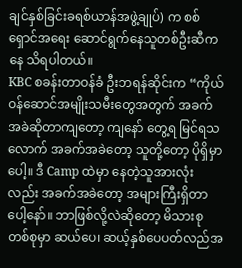ချင်နှစ်ခြင်းခရစ်ယာန်အဖွဲ့ချုပ်) က စစ်ရှောင်အရေး ဆောင်ရွက်နေသူတစ်ဦးဆီကနေ သိရပါတယ်။
KBC စခန်းတာဝန်ခံ ဦးဘရန်ဆိုင်းက “ကိုယ်ဝန်ဆောင်အမျိုးသမီးတွေအတွက် အခက်အခဲဆိုတာကျတော့ ကျနော် တွေ့ရ မြင်ရသလောက် အခက်အခဲတော့ သူတို့တော့ ပိုရှိမှာပေါ့။ ဒီ Camp ထဲမှာ နေတဲ့သူအားလုံးလည်း အခက်အခဲတော့ အများကြီးရှိတာပေါ့နော်။ ဘာဖြစ်လို့လဲဆိုတော့ မိသားစုတစ်စုမှာ ဆယ်ပေ၊ ဆယ့်နှစ်ပေပတ်လည်အ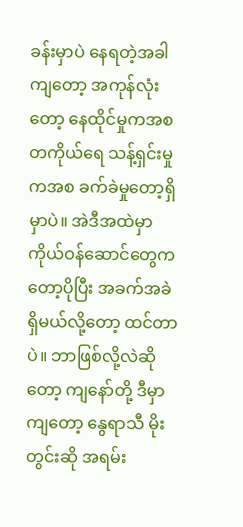ခန်းမှာပဲ နေရတဲ့အခါကျတော့ အကုန်လုံးတော့ နေထိုင်မှုကအစ တကိုယ်ရေ သန့်ရှင်းမှုကအစ ခက်ခဲမှုတော့ရှိမှာပဲ။ အဲဒီအထဲမှာ ကိုယ်ဝန်ဆောင်တွေကတော့ပိုပြီး အခက်အခဲရှိမယ်လို့တော့ ထင်တာပဲ။ ဘာဖြစ်လို့လဲဆိုတော့ ကျနော်တို့ ဒီမှာကျတော့ နွေရာသီ မိုးတွင်းဆို အရမ်း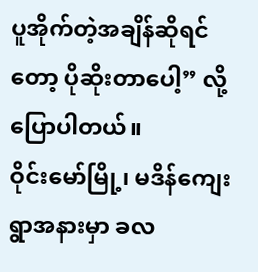ပူအိုက်တဲ့အချိန်ဆိုရင်တော့ ပိုဆိုးတာပေါ့” လို့ ပြောပါတယ်။
ဝိုင်းမော်မြို့၊ မဒိန်ကျေးရွာအနားမှာ ခလ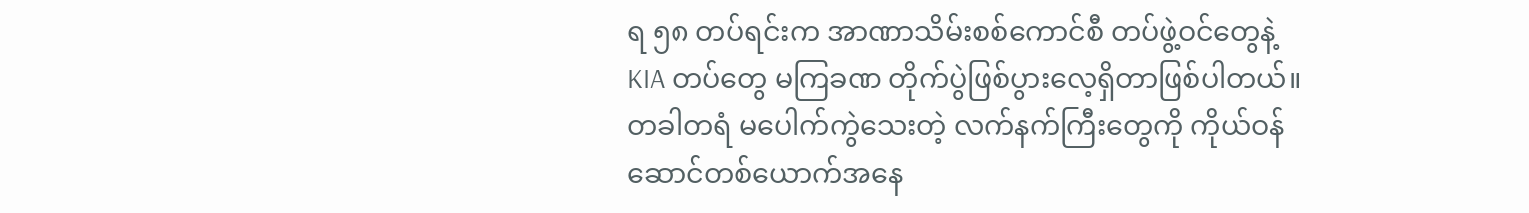ရ ၅၈ တပ်ရင်းက အာဏာသိမ်းစစ်ကောင်စီ တပ်ဖွဲ့ဝင်တွေနဲ့ KIA တပ်တွေ မကြခဏ တိုက်ပွဲဖြစ်ပွားလေ့ရှိတာဖြစ်ပါတယ်။
တခါတရံ မပေါက်ကွဲသေးတဲ့ လက်နက်ကြီးတွေကို ကိုယ်ဝန်ဆောင်တစ်ယောက်အနေ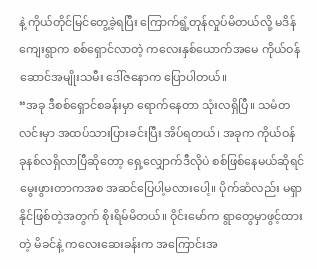နဲ့ ကိုယ်တိုင်မြင်တွေ့ခဲ့ရပြီး ကြောက်ရွံ့တုန်လှုပ်မိတယ်လို့ မဒိန်ကျေးရွာက စစ်ရှောင်လာတဲ့ ကလေးနှစ်ယောက်အမေ ကိုယ်ဝန်ဆောင်အမျိုးသမီး ဒေါ်ဇနောက ပြောပါတယ်။
“အခု ဒီစစ်ရှောင်စခန်းမှာ ရောက်နေတာ သုံးလရှိပြီ။ သမံတလင်းမှာ အထပ်သားပြားခင်းပြီး အိပ်ရတယ်၊ အခုက ကိုယ်ဝန် ခုနစ်လရှိလာပြီဆိုတော့ ရှေ့လျှောက်ဒီလိုပဲ စစ်ဖြစ်နေမယ်ဆိုရင် မွေးဖွားတာကအစ အဆင်ပြေပါ့မလားပေါ့။ ပိုက်ဆံလည်း မရှာနိုင်ဖြစ်တဲ့အတွက် စိုးရိမ်မိတယ်။ ဝိုင်းမော်က ရွာတွေမှာဖွင့်ထားတဲ့ မိခင်နဲ့ ကလေးဆေးခန်းက အကြောင်းအ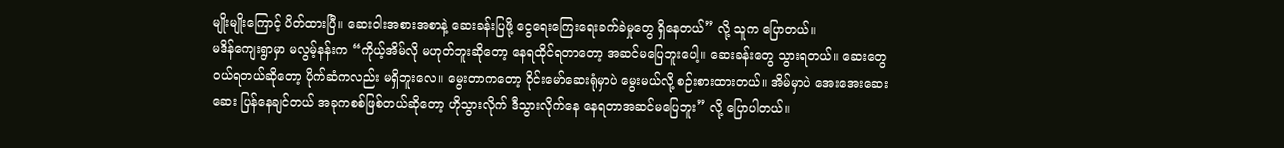မျိုးမျိုးကြောင့် ပိတ်ထားပြီ။ ဆေးဝါးအစားအစာနဲ့ ဆေးခန်းပြဖို့ ငွေရေးကြေးရေးခက်ခဲမှုတွေ ရှိနေတယ်” လို့ သူက ပြောတယ်။
မဒိန်ကျေးရွာမှာ မလွမ့်နန်းက “ကိုယ့်အိမ်လို မဟုတ်ဘူးဆိုတော့ နေရထိုင်ရတာတော့ အဆင်မပြေဘူးပေါ့။ ဆေးခန်းတွေ သွားရတယ်။ ဆေးတွေဝယ်ရတယ်ဆိုတော့ ပိုက်ဆံကလည်း မရှိဘူးလေ။ မွေးတာကတော့ ဝိုင်းမော်ဆေးရုံမှာပဲ မွေးမယ်လို့ စဉ်းစားထားတယ်။ အိမ်မှာပဲ အေးအေးဆေးဆေး ပြန်နေချင်တယ် အခုကစစ်ဖြစ်တယ်ဆိုတော့ ဟိုသွားလိုက် ဒီသွားလိုက်နေ နေရတာအဆင်မပြေဘူး” လို့ ပြောပါတယ်။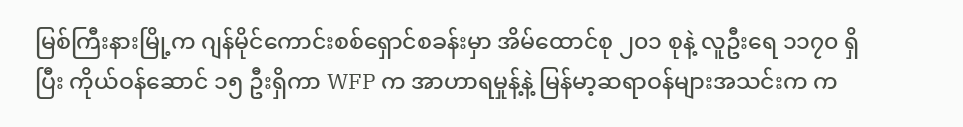မြစ်ကြီးနားမြို့က ဂျန်မိုင်ကောင်းစစ်ရှောင်စခန်းမှာ အိမ်ထောင်စု ၂၀၁ စုနဲ့ လူဦးရေ ၁၁၇၀ ရှိပြီး ကိုယ်ဝန်ဆောင် ၁၅ ဦးရှိကာ WFP က အာဟာရမှုန့်နဲ့ မြန်မာ့ဆရာဝန်များအသင်းက က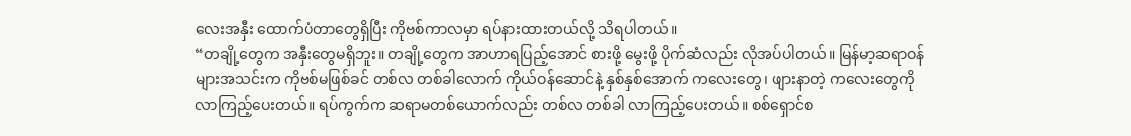လေးအနှီး ထောက်ပံတာတွေရှိပြီး ကိုဗစ်ကာလမှာ ရပ်နားထားတယ်လို့ သိရပါတယ်။
“တချို့တွေက အနှီးတွေမရှိဘူး။ တချို့တွေက အာဟာရပြည့်အောင် စားဖို့ မွေးဖို့ ပိုက်ဆံလည်း လိုအပ်ပါတယ်။ မြန်မာ့ဆရာဝန်များအသင်းက ကိုဗစ်မဖြစ်ခင် တစ်လ တစ်ခါလောက် ကိုယ်ဝန်ဆောင်နဲ့ နှစ်နှစ်အောက် ကလေးတွေ၊ ဖျားနာတဲ့ ကလေးတွေကို လာကြည့်ပေးတယ်။ ရပ်ကွက်က ဆရာမတစ်ယောက်လည်း တစ်လ တစ်ခါ လာကြည့်ပေးတယ်။ စစ်ရှောင်စ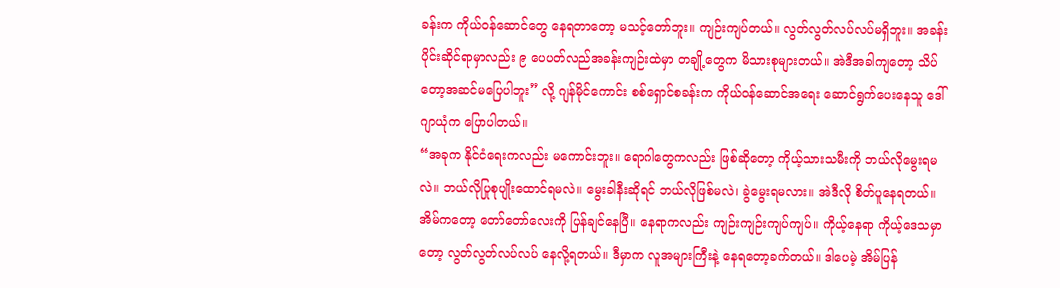ခန်းက ကိုယ်ဝန်ဆောင်တွေ နေရတာတော့ မသင့်တော်ဘူး။ ကျဉ်းကျပ်တယ်။ လွတ်လွတ်လပ်လပ်မရှိဘူး။ အခန်းပိုင်းဆိုင်ရာမှာလည်း ၉ ပေပတ်လည်အခန်းကျဉ်းထဲမှာ တချို့တွေက မိသားစုများတယ်။ အဲဒီအခါကျတော့ သိပ်တော့အဆင်မပြေပါဘူး” လို့ ဂျန်မိုင်ကောင်း စစ်ရှောင်စခန်းက ကိုယ်ဝန်ဆောင်အရေး ဆောင်ရွက်ပေးနေသူ ဒေါ်ဂျာယုံက ပြောပါတယ်။
“အခုက နိုင်ငံရေးကလည်း မကောင်းဘူး။ ရောဂါတွေကလည်း ဖြစ်ဆိုတော့ ကိုယ့်သားသမီးကို ဘယ်လိုမွေးရမလဲ။ ဘယ်လိုပြုစုပျိုးထောင်ရမလဲ။ မွေးခါနီးဆိုရင် ဘယ်လိုဖြစ်မလဲ၊ ခွဲမွေးရမလား။ အဲဒီလို စိတ်ပူနေရတယ်။ အိမ်ကတော့ တော်တော်လေးကို ပြန်ချင်နေပြီ။ နေရာကလည်း ကျဉ်းကျဉ်းကျပ်ကျပ်။ ကိုယ့်နေရာ ကိုယ့်ဒေသမှာတော့ လွတ်လွတ်လပ်လပ် နေလို့ရတယ်။ ဒီမှာက လူအများကြီးနဲ့ နေရတော့ခက်တယ်။ ဒါပေမဲ့ အိမ်ပြန်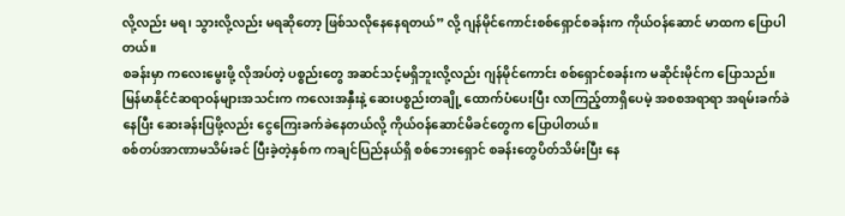လို့လည်း မရ၊ သွားလို့လည်း မရဆိုတော့ ဖြစ်သလိုနေနေရတယ်” လို့ ဂျန်မိုင်ကောင်းစစ်ရှောင်စခန်းက ကိုယ်ဝန်ဆောင် မာထက ပြောပါတယ်။
စခန်းမှာ ကလေးမွေးဖို့ လိုအပ်တဲ့ ပစ္စည်းတွေ အဆင်သင့်မရှိဘူးလို့လည်း ဂျန်မိုင်ကောင်း စစ်ရှောင်စခန်းက မဆိုင်းမိုင်က ပြောသည်။
မြန်မာနိုင်ငံဆရာဝန်များအသင်းက ကလေးအနှီးနဲ့ ဆေးပစ္စည်းတချို့ ထောက်ပံပေးပြီး လာကြည့်တာရှိပေမဲ့ အစစအရာရာ အရမ်းခက်ခဲနေပြီး ဆေးခန်းပြဖို့လည်း ငွေကြေးခက်ခဲနေတယ်လို့ ကိုယ်ဝန်ဆောင်မိခင်တွေက ပြောပါတယ်။
စစ်တပ်အာဏာမသိမ်းခင် ပြီးခဲ့တဲ့နှစ်က ကချင်ပြည်နယ်ရှိ စစ်ဘေးရှောင် စခန်းတွေပိတ်သိမ်းပြီး နေ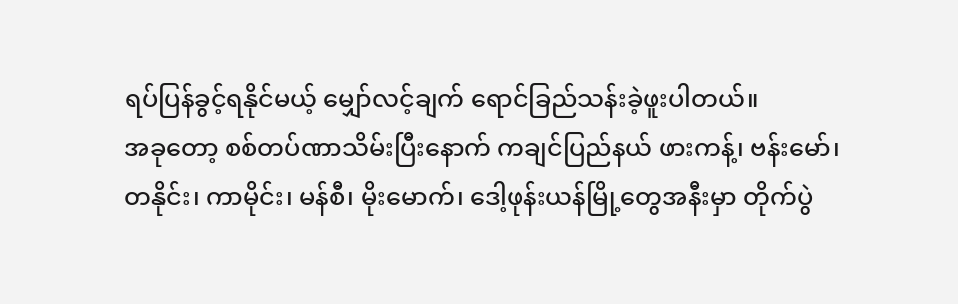ရပ်ပြန်ခွင့်ရနိုင်မယ့် မျှော်လင့်ချက် ရောင်ခြည်သန်းခဲ့ဖူးပါတယ်။
အခုတော့ စစ်တပ်ဏာသိမ်းပြီးနောက် ကချင်ပြည်နယ် ဖားကန့်၊ ဗန်းမော်၊ တနိုင်း၊ ကာမိုင်း၊ မန်စီ၊ မိုးမောက်၊ ဒေါ့ဖုန်းယန်မြို့တွေအနီးမှာ တိုက်ပွဲ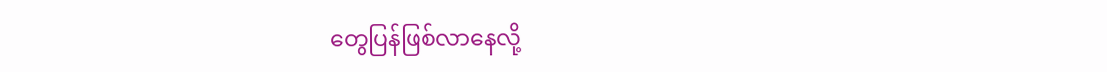တွေပြန်ဖြစ်လာနေလို့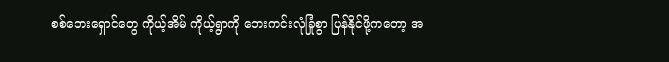စစ်ဘေးရှောင်တွေ ကိုယ့်အိမ် ကိုယ့်ရွာကို ဘေးကင်းလုံခြုံစွာ ပြန်နိုင်ဖို့ကတော့ အ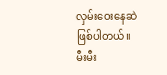လှမ်းဝေးနေဆဲဖြစ်ပါတယ်။
မီးမီး